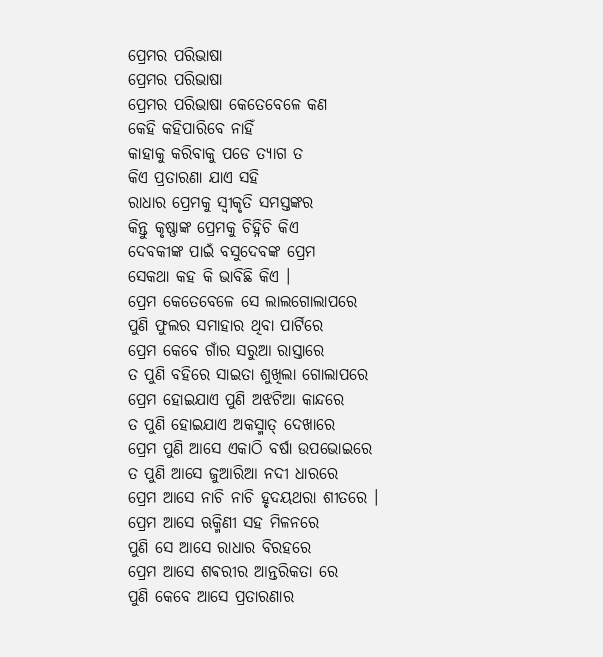ପ୍ରେମର ପରିଭାଷା
ପ୍ରେମର ପରିଭାଷା
ପ୍ରେମର ପରିଭାଷା କେତେବେଳେ କଣ
କେହି କହିପାରିବେ ନାହିଁ
କାହାକୁ କରିବାକୁ ପଡେ ତ୍ୟାଗ ତ
କିଏ ପ୍ରତାରଣା ଯାଏ ସହି
ରାଧାର ପ୍ରେମକୁ ସ୍ବୀକୃତି ସମସ୍ତଙ୍କର
କିନ୍ତୁ କୃଷ୍ଣାଙ୍କ ପ୍ରେମକୁ ଚିହ୍ନିଚି କିଏ
ଦେବକୀଙ୍କ ପାଇଁ ବସୁଦେବଙ୍କ ପ୍ରେମ
ସେକଥା କହ କି ଭାବିଛି କିଏ ।
ପ୍ରେମ କେତେବେଳେ ସେ ଲାଲଗୋଲାପରେ
ପୁଣି ଫୁଲର ସମାହାର ଥିବା ପାର୍ଟିରେ
ପ୍ରେମ କେବେ ଗାଁର ସରୁଆ ରାସ୍ତାରେ
ତ ପୁଣି ବହିରେ ସାଇତା ଶୁଖିଲା ଗୋଲାପରେ
ପ୍ରେମ ହୋଇଯାଏ ପୁଣି ଅଝଟିଆ କାନ୍ଦରେ
ତ ପୁଣି ହୋଇଯାଏ ଅକସ୍ମାତ୍ ଦେଖାରେ
ପ୍ରେମ ପୁଣି ଆସେ ଏକାଠି ବର୍ଷା ଉପଭୋଇରେ
ତ ପୁଣି ଆସେ ଜୁଆରିଆ ନଦୀ ଧାରରେ
ପ୍ରେମ ଆସେ ନାଚି ନାଚି ହୃଦୟଥରା ଶୀତରେ ।
ପ୍ରେମ ଆସେ ଋକ୍ମିଣୀ ସହ ମିଳନରେ
ପୁଣି ସେ ଆସେ ରାଧାର ବିରହରେ
ପ୍ରେମ ଆସେ ଶଵରୀର ଆନ୍ତରିକତା ରେ
ପୁଣି କେବେ ଆସେ ପ୍ରତାରଣାର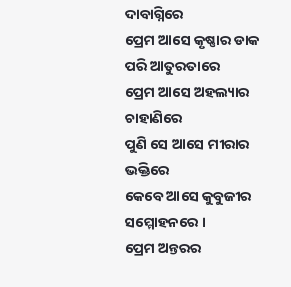ଦାବାଗ୍ନିରେ
ପ୍ରେମ ଆସେ କୃଷ୍ଣାର ଡାକ ପରି ଆତୁରତାରେ
ପ୍ରେମ ଆସେ ଅହଲ୍ୟାର ଚାହାଣିରେ
ପୁଣି ସେ ଆସେ ମୀରାର ଭକ୍ତିରେ
କେବେ ଆସେ କୁବୁଜୀର ସମ୍ମୋହନରେ ।
ପ୍ରେମ ଅନ୍ତରର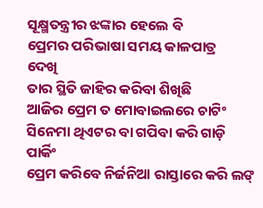ସୂକ୍ଷ୍ମତନ୍ତ୍ରୀର ଝଙ୍କାର ହେଲେ ବି
ପ୍ରେମର ପରିଭାଷା ସମୟ କାଳପାତ୍ର
ଦେଖି
ତାର ସ୍ଥିତି ଜାହିର କରିବା ଶିଖିଛି
ଆଜିର ପ୍ରେମ ତ ମୋବାଇଲରେ ଚାଟିଂ
ସିନେମା ଥିଏଟର ବା ଗପିବା କରି ଗାଡ଼ି ପାର୍କିଂ
ପ୍ରେମ କରିବେ ନିର୍ଜନିଆ ରାସ୍ତାରେ କରି ଲଙ୍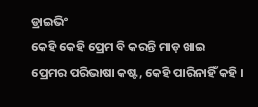ଡ୍ରାଇଭିଂ
କେହି କେହି ପ୍ରେମ ବି କରନ୍ତି ମାଡ଼ ଖାଇ
ପ୍ରେମର ପରିଭାଷା କଷ୍ଟ, କେହି ପାରିନାହିଁ କହି ।